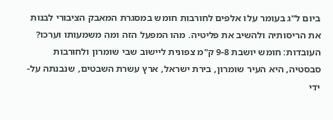ביום ל"ג בעומר עלו אלפים לחורבות חומש במסגרת המאבק הציבורי לבנות את הריסותיה ולהשיב את פליטיה. מהו המפעל הזה ומה משמעותו וערכו?
העובדות: חומש יושבת 9-8 ק"מ צפונית ליישוב שבי שומרון ולחורבות סבסטיה, היא העיר שומרון, בירת ישראל, ארץ עשרת השבטים, שנבנתה על-ידי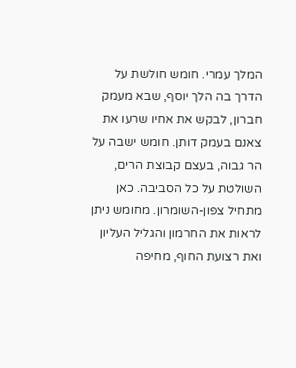המלך עמרי. חומש חולשת על הדרך בה הלך יוסף, שבא מעמק חברון, לבקש את אחיו שרעו את צאנם בעמק דותן. חומש ישבה על הר גבוה, בעצם קבוצת הרים, השולטת על כל הסביבה. כאן מתחיל צפון-השומרון. מחומש ניתן לראות את החרמון והגליל העליון ואת רצועת החוף, מחיפה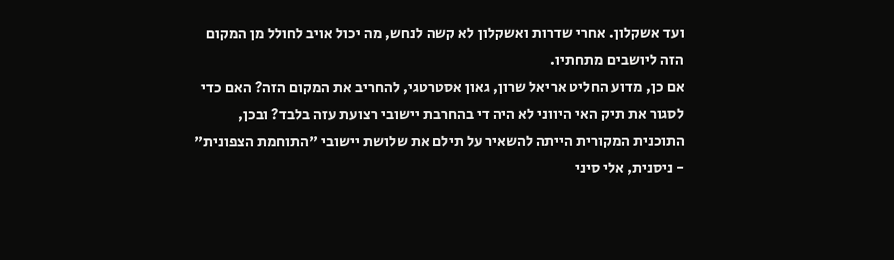ועד אשקלון. אחרי שדרות ואשקלון לא קשה לנחש, מה יכול אויב לחולל מן המקום הזה ליושבים מתחתיו.
אם כן, מדוע החליט אריאל שרון, גאון אסטרטגי, להחריב את המקום הזה? האם כדי לסגור את תיק האי היווני לא היה די בהחרבת יישובי רצועת עזה בלבד? ובכן, התוכנית המקורית הייתה להשאיר על תילם את שלושת יישובי "התוחמת הצפונית" - ניסנית, אלי סיני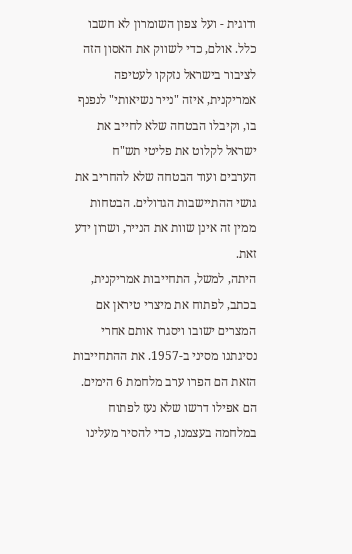ודוגית - ועל צפון השומרון לא חשבו כלל. אולם, כדי לשווק את האסון הזה לציבור בישראל נזקקו לעטיפה אמריקנית, איזה "נייר נשיאותי" לנפנף בו, וקיבלו הבטחה שלא לחייב את ישראל לקלוט את פליטי תש"ח הערבים ועוד הבטחה שלא להחריב את גושי ההתיישבות הגדולים. הבטחות ממין זה אינן שוות את הנייר, ושרון ידע זאת.
היתה, למשל, התחייבות אמריקנית, בכתב, לפתוח את מיצרי טיראן אם המצרים ישובו ויסגרו אותם אחרי נסיגתנו מסיני ב-1957. את ההתחייבות הזאת הם הפרו ערב מלחמת 6 הימים. הם אפילו דרשו שלא נעז לפתוח במלחמה בעצמנו, כדי להסיר מעלינו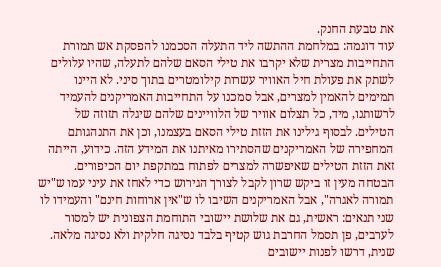את טבעת החנק.
עוד דוגמה: במלחמת ההתשה ליד התעלה הסכמנו להפסקת אש תמורת התחייבות מצרית שלא יקרבו את טילי הסאם שלהם לתעלה, שהיו עלולים לשתק את פעולת חיל האוויר עשרות קילומטרים בתוך סיני. לא היינו תמימים להאמין למצרים, אבל סמכנו על התחייבות האמריקנים להעמיד לרשותנו, מיד, כל תצלום אוויר של הלוויינים שלהם שיגלה תזוזה של הטילים. לבסוף גילינו את הזזת טילי הסאם בעצמנו, וכן את התנהגותם המחפירה של האמריקנים שהסתירו מאיתנו את המידע הזה. כידוע, הייתה זאת הזזת הטילים שאיפשרה למצרים לפתוח במתקפת יום הכיפורים.
הבטחה מעין זו ביקש שרון לקבל לצורך הגירוש כדי לאחז את עיני עמו ש"יש תמורה לאגרה", אבל האמריקנים השיבו לו ש"אין ארוחות חינם" והעמידו לו שני תנאים: ראשית, גם את שלושת יישובי התוחמת הצפונית יש למסור לערבים, פן תסמל החרבת גוש קטיף בלבד נסיגה חלקית ולא נסיגה מלאה. שנית, דרשו לפנות יישובים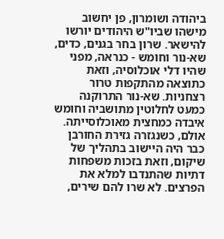ביהודה ושומרון, פן יחשוב מישהו שביו"ש היהודים יורשו להישאר. שרון בחר בגנים, כדים, שא-נור וחומש - כנראה, מפני שהיו דלי אוכלוסיה, וזאת כתוצאה מהתקפות טרור רצחניות. שא-נור התרוקנה כמעט לחלוטין מתושביה וחומש איבדה כמחצית מאוכלוסייתה.
אולם, כשנגזרה גזירת החורבן כבר היה היישוב בתהליך של שיקום, וזאת בזכות משפחות דתיות שהתנדבו למלא את הפרצים. לא שרו להם שירים,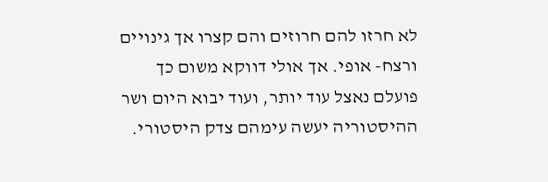לא חרזו להם חרוזים והם קצרו אך גינויים ורצח- אופי. אך אולי דווקא משום כך פועלם נאצל עוד יותר, ועוד יבוא היום ושר ההיסטוריה יעשה עימהם צדק היסטורי.